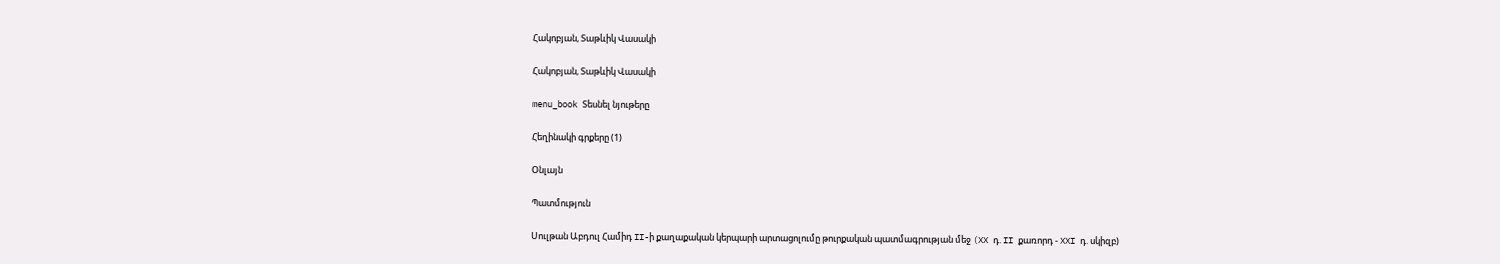Հակոբյան, Տաթևիկ Վասակի

Հակոբյան, Տաթևիկ Վասակի

menu_book Տեսնել նյութերը

Հեղինակի գրքերը (1)

Օնլայն

Պատմություն

Սուլթան Աբդուլ Համիդ II-ի քաղաքական կերպարի արտացոլումը թուրքական պատմագրության մեջ (XX դ. II քառորդ - XXI դ. սկիզբ)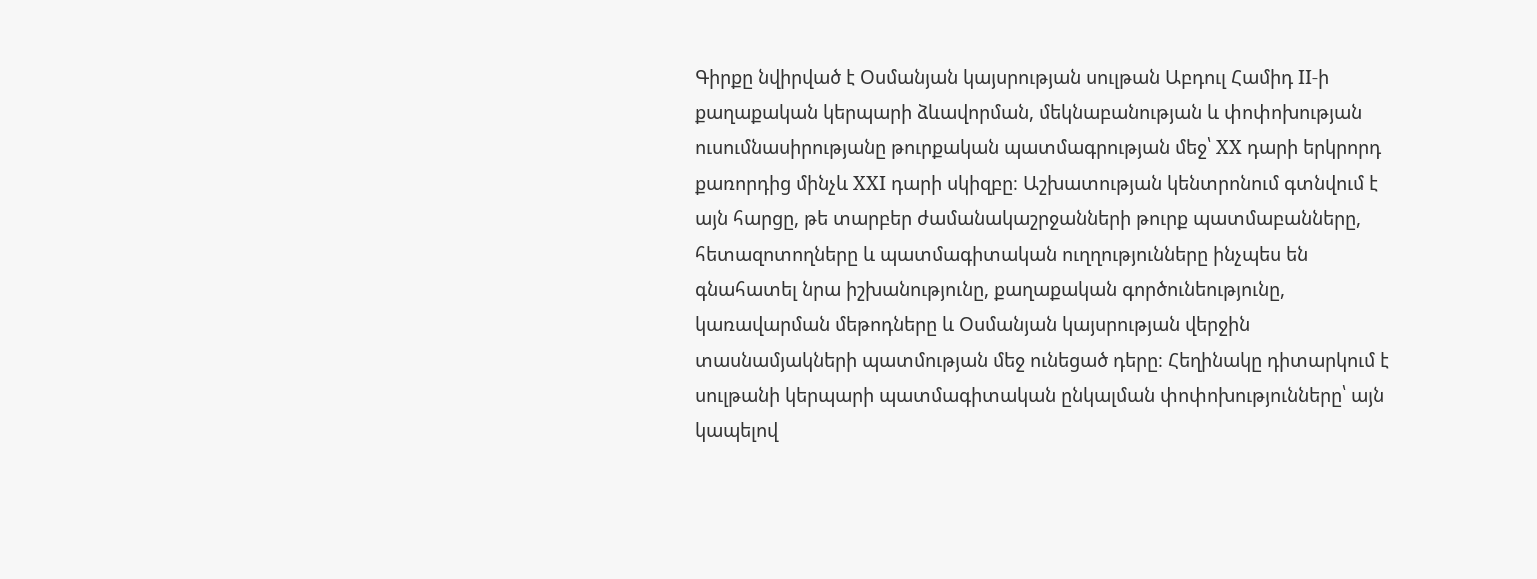Գիրքը նվիրված է Օսմանյան կայսրության սուլթան Աբդուլ Համիդ II-ի քաղաքական կերպարի ձևավորման, մեկնաբանության և փոփոխության ուսումնասիրությանը թուրքական պատմագրության մեջ՝ XX դարի երկրորդ քառորդից մինչև XXI դարի սկիզբը։ Աշխատության կենտրոնում գտնվում է այն հարցը, թե տարբեր ժամանակաշրջանների թուրք պատմաբանները, հետազոտողները և պատմագիտական ուղղությունները ինչպես են գնահատել նրա իշխանությունը, քաղաքական գործունեությունը, կառավարման մեթոդները և Օսմանյան կայսրության վերջին տասնամյակների պատմության մեջ ունեցած դերը։ Հեղինակը դիտարկում է սուլթանի կերպարի պատմագիտական ընկալման փոփոխությունները՝ այն կապելով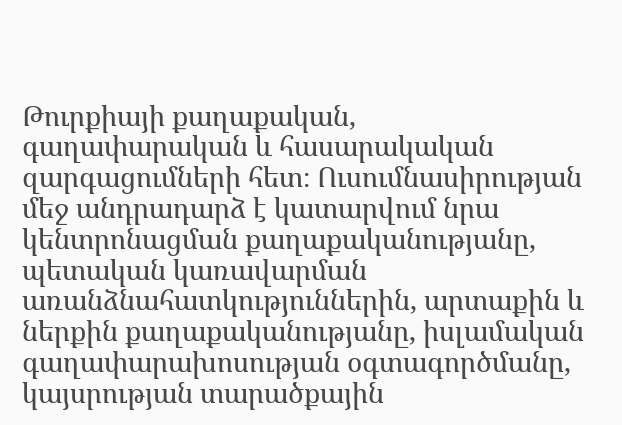Թուրքիայի քաղաքական, գաղափարական և հասարակական զարգացումների հետ։ Ուսումնասիրության մեջ անդրադարձ է կատարվում նրա կենտրոնացման քաղաքականությանը, պետական կառավարման առանձնահատկություններին, արտաքին և ներքին քաղաքականությանը, իսլամական գաղափարախոսության օգտագործմանը, կայսրության տարածքային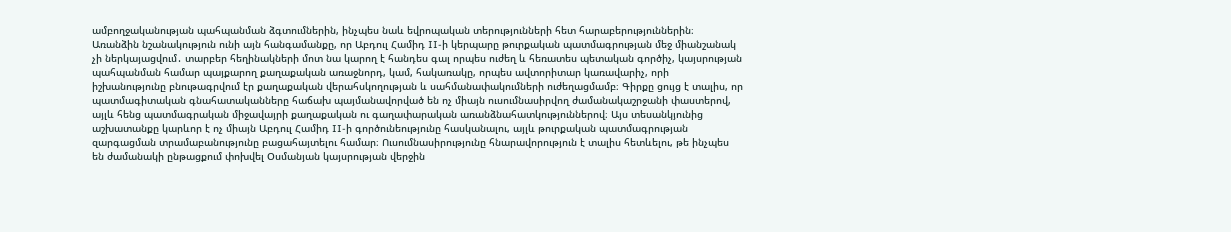ամբողջականության պահպանման ձգտումներին, ինչպես նաև եվրոպական տերությունների հետ հարաբերություններին։ Առանձին նշանակություն ունի այն հանգամանքը, որ Աբդուլ Համիդ II-ի կերպարը թուրքական պատմագրության մեջ միանշանակ չի ներկայացվում․ տարբեր հեղինակների մոտ նա կարող է հանդես գալ որպես ուժեղ և հեռատես պետական գործիչ, կայսրության պահպանման համար պայքարող քաղաքական առաջնորդ, կամ, հակառակը, որպես ավտորիտար կառավարիչ, որի իշխանությունը բնութագրվում էր քաղաքական վերահսկողության և սահմանափակումների ուժեղացմամբ։ Գիրքը ցույց է տալիս, որ պատմագիտական գնահատականները հաճախ պայմանավորված են ոչ միայն ուսումնասիրվող ժամանակաշրջանի փաստերով, այլև հենց պատմագրական միջավայրի քաղաքական ու գաղափարական առանձնահատկություններով։ Այս տեսանկյունից աշխատանքը կարևոր է ոչ միայն Աբդուլ Համիդ II-ի գործունեությունը հասկանալու, այլև թուրքական պատմագրության զարգացման տրամաբանությունը բացահայտելու համար։ Ուսումնասիրությունը հնարավորություն է տալիս հետևելու, թե ինչպես են ժամանակի ընթացքում փոխվել Օսմանյան կայսրության վերջին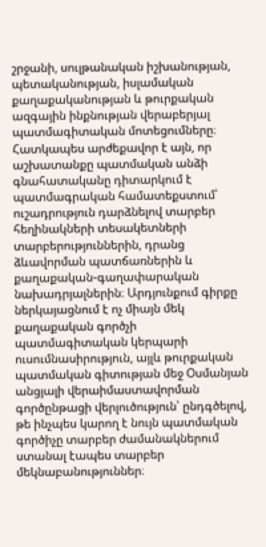շրջանի, սուլթանական իշխանության, պետականության, իսլամական քաղաքականության և թուրքական ազգային ինքնության վերաբերյալ պատմագիտական մոտեցումները։ Հատկապես արժեքավոր է այն, որ աշխատանքը պատմական անձի գնահատականը դիտարկում է պատմագրական համատեքստում՝ ուշադրություն դարձնելով տարբեր հեղինակների տեսակետների տարբերություններին, դրանց ձևավորման պատճառներին և քաղաքական-գաղափարական նախադրյալներին։ Արդյունքում գիրքը ներկայացնում է ոչ միայն մեկ քաղաքական գործչի պատմագիտական կերպարի ուսումնասիրություն, այլև թուրքական պատմական գիտության մեջ Օսմանյան անցյալի վերաիմաստավորման գործընթացի վերլուծություն՝ ընդգծելով, թե ինչպես կարող է նույն պատմական գործիչը տարբեր ժամանակներում ստանալ էապես տարբեր մեկնաբանություններ։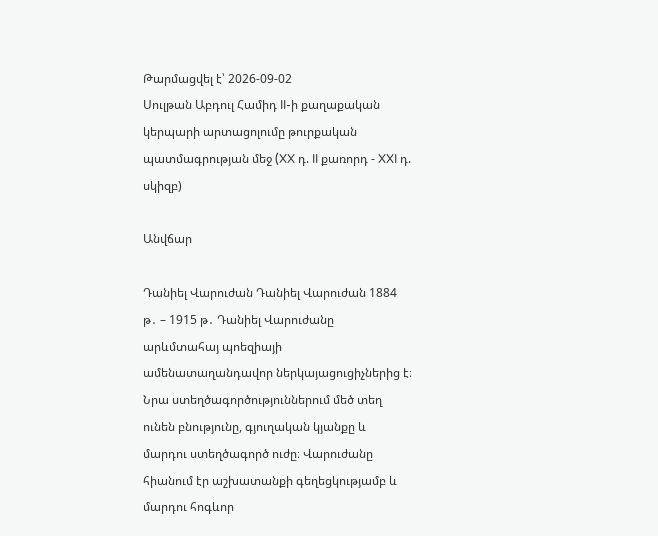Թարմացվել է՝ 2026-09-02
Սուլթան Աբդուլ Համիդ II-ի քաղաքական կերպարի արտացոլումը թուրքական պատմագրության մեջ (XX դ. II քառորդ - XXI դ. սկիզբ)

Անվճար

Դանիել Վարուժան Դանիել Վարուժան 1884 թ․ – 1915 թ․ Դանիել Վարուժանը արևմտահայ պոեզիայի ամենատաղանդավոր ներկայացուցիչներից է։ Նրա ստեղծագործություններում մեծ տեղ ունեն բնությունը, գյուղական կյանքը և մարդու ստեղծագործ ուժը։ Վարուժանը հիանում էր աշխատանքի գեղեցկությամբ և մարդու հոգևոր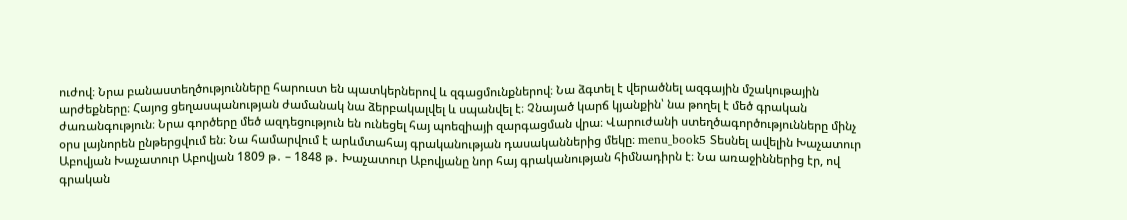ուժով։ Նրա բանաստեղծությունները հարուստ են պատկերներով և զգացմունքներով։ Նա ձգտել է վերածնել ազգային մշակութային արժեքները։ Հայոց ցեղասպանության ժամանակ նա ձերբակալվել և սպանվել է։ Չնայած կարճ կյանքին՝ նա թողել է մեծ գրական ժառանգություն։ Նրա գործերը մեծ ազդեցություն են ունեցել հայ պոեզիայի զարգացման վրա։ Վարուժանի ստեղծագործությունները մինչ օրս լայնորեն ընթերցվում են։ Նա համարվում է արևմտահայ գրականության դասականներից մեկը։ menu_book5 Տեսնել ավելին Խաչատուր Աբովյան Խաչատուր Աբովյան 1809 թ․ – 1848 թ․ Խաչատուր Աբովյանը նոր հայ գրականության հիմնադիրն է։ Նա առաջիններից էր, ով գրական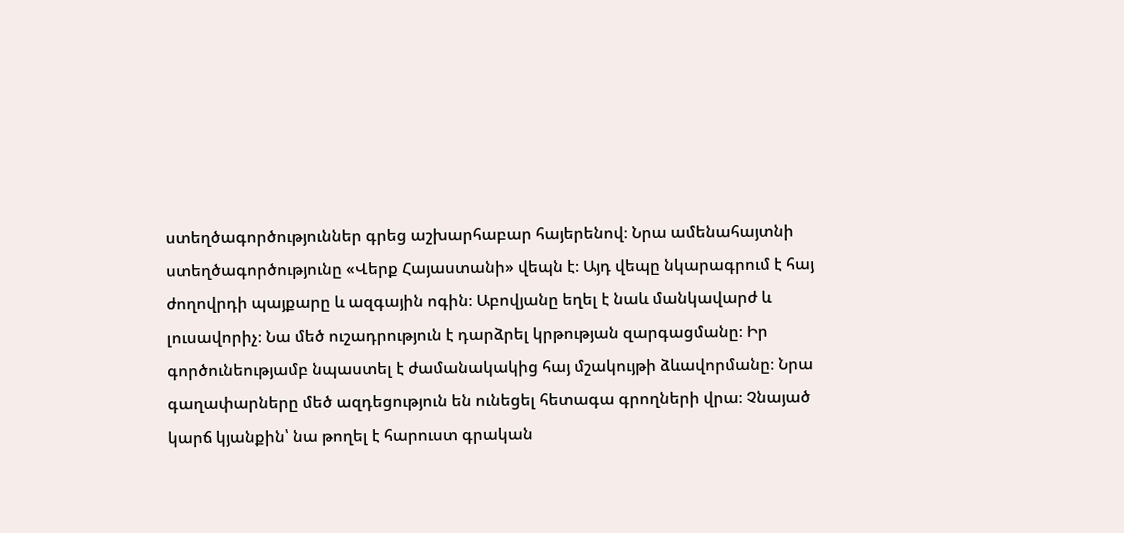ստեղծագործություններ գրեց աշխարհաբար հայերենով։ Նրա ամենահայտնի ստեղծագործությունը «Վերք Հայաստանի» վեպն է։ Այդ վեպը նկարագրում է հայ ժողովրդի պայքարը և ազգային ոգին։ Աբովյանը եղել է նաև մանկավարժ և լուսավորիչ։ Նա մեծ ուշադրություն է դարձրել կրթության զարգացմանը։ Իր գործունեությամբ նպաստել է ժամանակակից հայ մշակույթի ձևավորմանը։ Նրա գաղափարները մեծ ազդեցություն են ունեցել հետագա գրողների վրա։ Չնայած կարճ կյանքին՝ նա թողել է հարուստ գրական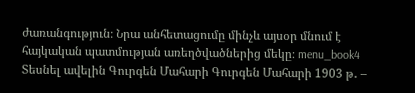ժառանգություն։ Նրա անհետացումը մինչև այսօր մնում է հայկական պատմության առեղծվածներից մեկը։ menu_book4 Տեսնել ավելին Գուրգեն Մահարի Գուրգեն Մահարի 1903 թ․ –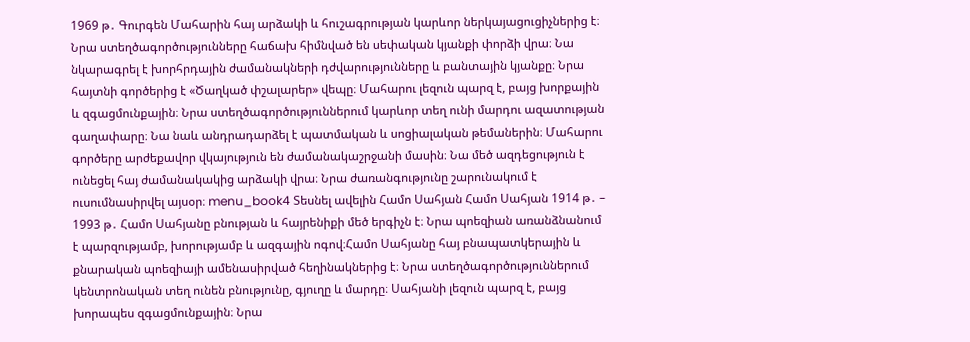1969 թ․ Գուրգեն Մահարին հայ արձակի և հուշագրության կարևոր ներկայացուցիչներից է։ Նրա ստեղծագործությունները հաճախ հիմնված են սեփական կյանքի փորձի վրա։ Նա նկարագրել է խորհրդային ժամանակների դժվարությունները և բանտային կյանքը։ Նրա հայտնի գործերից է «Ծաղկած փշալարեր» վեպը։ Մահարու լեզուն պարզ է, բայց խորքային և զգացմունքային։ Նրա ստեղծագործություններում կարևոր տեղ ունի մարդու ազատության գաղափարը։ Նա նաև անդրադարձել է պատմական և սոցիալական թեմաներին։ Մահարու գործերը արժեքավոր վկայություն են ժամանակաշրջանի մասին։ Նա մեծ ազդեցություն է ունեցել հայ ժամանակակից արձակի վրա։ Նրա ժառանգությունը շարունակում է ուսումնասիրվել այսօր։ menu_book4 Տեսնել ավելին Համո Սահյան Համո Սահյան 1914 թ․ – 1993 թ․ Համո Սահյանը բնության և հայրենիքի մեծ երգիչն է։ Նրա պոեզիան առանձնանում է պարզությամբ, խորությամբ և ազգային ոգով։Համո Սահյանը հայ բնապատկերային և քնարական պոեզիայի ամենասիրված հեղինակներից է։ Նրա ստեղծագործություններում կենտրոնական տեղ ունեն բնությունը, գյուղը և մարդը։ Սահյանի լեզուն պարզ է, բայց խորապես զգացմունքային։ Նրա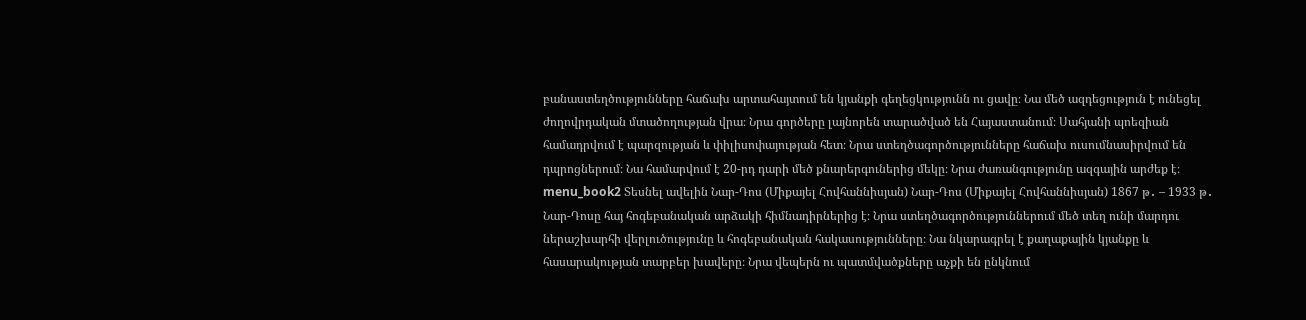բանաստեղծությունները հաճախ արտահայտում են կյանքի գեղեցկությունն ու ցավը։ Նա մեծ ազդեցություն է ունեցել ժողովրդական մտածողության վրա։ Նրա գործերը լայնորեն տարածված են Հայաստանում։ Սահյանի պոեզիան համադրվում է պարզության և փիլիսոփայության հետ։ Նրա ստեղծագործությունները հաճախ ուսումնասիրվում են դպրոցներում։ Նա համարվում է 20-րդ դարի մեծ քնարերգուներից մեկը։ Նրա ժառանգությունը ազգային արժեք է։ menu_book2 Տեսնել ավելին Նար-Դոս (Միքայել Հովհաննիսյան) Նար-Դոս (Միքայել Հովհաննիսյան) 1867 թ․ – 1933 թ․ Նար-Դոսը հայ հոգեբանական արձակի հիմնադիրներից է։ Նրա ստեղծագործություններում մեծ տեղ ունի մարդու ներաշխարհի վերլուծությունը և հոգեբանական հակասությունները։ Նա նկարագրել է քաղաքային կյանքը և հասարակության տարբեր խավերը։ Նրա վեպերն ու պատմվածքները աչքի են ընկնում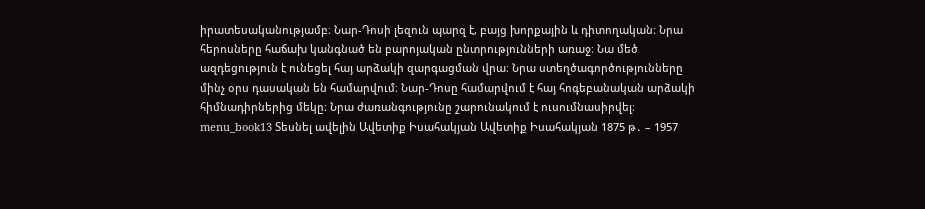իրատեսականությամբ։ Նար-Դոսի լեզուն պարզ է, բայց խորքային և դիտողական։ Նրա հերոսները հաճախ կանգնած են բարոյական ընտրությունների առաջ։ Նա մեծ ազդեցություն է ունեցել հայ արձակի զարգացման վրա։ Նրա ստեղծագործությունները մինչ օրս դասական են համարվում։ Նար-Դոսը համարվում է հայ հոգեբանական արձակի հիմնադիրներից մեկը։ Նրա ժառանգությունը շարունակում է ուսումնասիրվել։ menu_book13 Տեսնել ավելին Ավետիք Իսահակյան Ավետիք Իսահակյան 1875 թ․ – 1957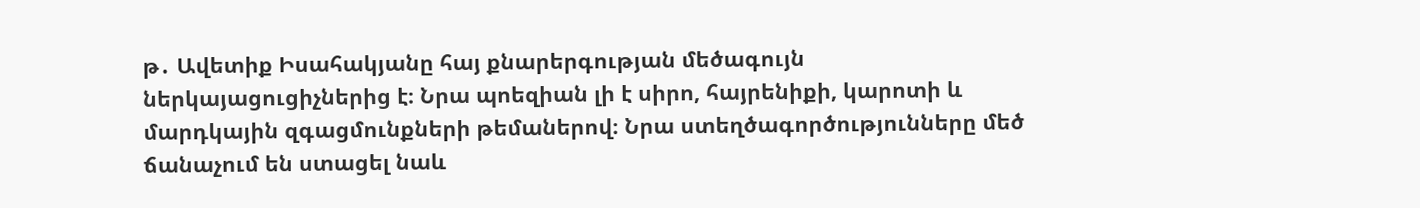թ․ Ավետիք Իսահակյանը հայ քնարերգության մեծագույն ներկայացուցիչներից է։ Նրա պոեզիան լի է սիրո, հայրենիքի, կարոտի և մարդկային զգացմունքների թեմաներով։ Նրա ստեղծագործությունները մեծ ճանաչում են ստացել նաև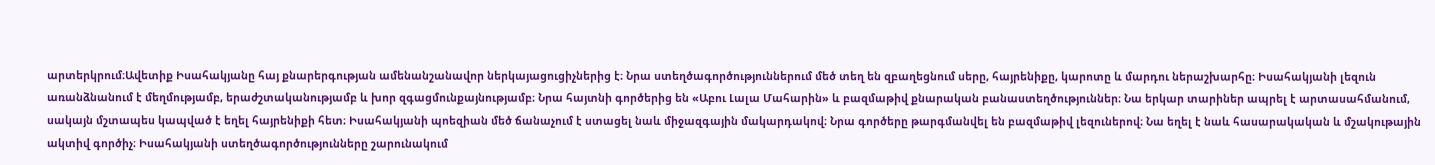արտերկրում։Ավետիք Իսահակյանը հայ քնարերգության ամենանշանավոր ներկայացուցիչներից է։ Նրա ստեղծագործություններում մեծ տեղ են զբաղեցնում սերը, հայրենիքը, կարոտը և մարդու ներաշխարհը։ Իսահակյանի լեզուն առանձնանում է մեղմությամբ, երաժշտականությամբ և խոր զգացմունքայնությամբ։ Նրա հայտնի գործերից են «Աբու Լալա Մահարին» և բազմաթիվ քնարական բանաստեղծություններ։ Նա երկար տարիներ ապրել է արտասահմանում, սակայն մշտապես կապված է եղել հայրենիքի հետ։ Իսահակյանի պոեզիան մեծ ճանաչում է ստացել նաև միջազգային մակարդակով։ Նրա գործերը թարգմանվել են բազմաթիվ լեզուներով։ Նա եղել է նաև հասարակական և մշակութային ակտիվ գործիչ։ Իսահակյանի ստեղծագործությունները շարունակում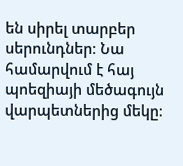են սիրել տարբեր սերունդներ։ Նա համարվում է հայ պոեզիայի մեծագույն վարպետներից մեկը։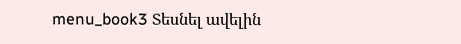menu_book3 Տեսնել ավելին